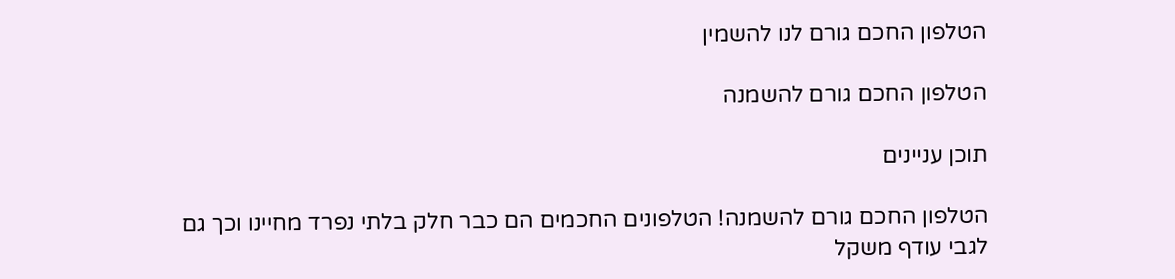הטלפון החכם גורם לנו להשמין

הטלפון החכם גורם להשמנה

תוכן עניינים

הטלפון החכם גורם להשמנה! הטלפונים החכמים הם כבר חלק בלתי נפרד מחיינו וכך גם לגבי עודף משקל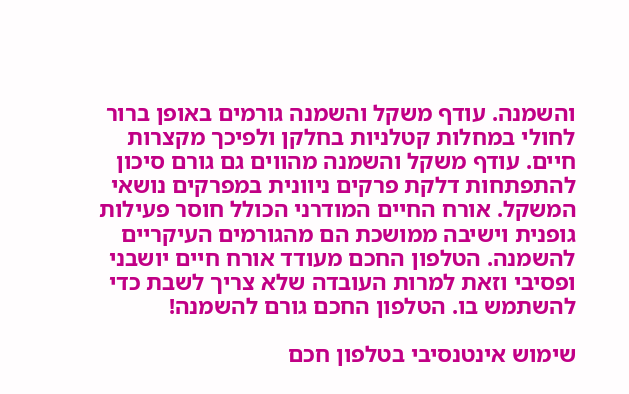והשמנה. עודף משקל והשמנה גורמים באופן ברור לחולי במחלות קטלניות בחלקן ולפיכך מקצרות חיים. עודף משקל והשמנה מהווים גם גורם סיכון להתפתחות דלקת פרקים ניוונית במפרקים נושאי המשקל. אורח החיים המודרני הכולל חוסר פעילות גופנית וישיבה ממושכת הם מהגורמים העיקריים להשמנה. הטלפון החכם מעודד אורח חיים יושבני ופסיבי וזאת למרות העובדה שלא צריך לשבת כדי להשתמש בו. הטלפון החכם גורם להשמנה!

שימוש אינטנסיבי בטלפון חכם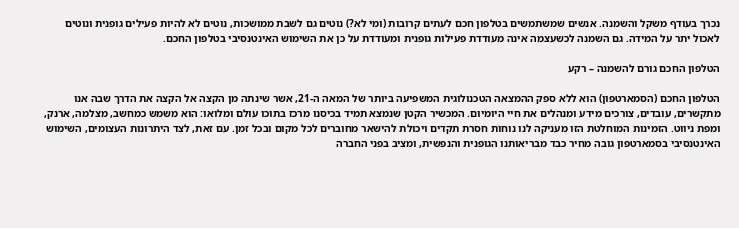נכרך בעודף משקל והשמנה. אנשים שמשתמשים בטלפון חכם לעתים קרובות (ומי לא?) נוטים גם לשבת ממושכות, נוטים לא להיות פעילים גופנית ונוטים לאכול יתר על המידה. גם השמנה לכשעצמה אינה מעודדת פעילות גופנית ומעודדת על כן את השימוש האינטנסיבי בטלפון החכם.

הטלפון החכם גורם להשמנה – רקע

הטלפון החכם (הסמארטפון) הוא ללא ספק ההמצאה הטכנולוגית המשפיעה ביותר של המאה ה-21, אשר שינתה מן הקצה אל הקצה את הדרך שבה אנו מתקשרים, עובדים, צורכים מידע ומנהלים את חיי היומיום. המכשיר הקטן שנמצא תמיד בכיסנו מרכז בתוכו עולם ומלואו: הוא משמש כמחשב, מצלמה, ארנק, ומפת ניווט. הזמינות המוחלטת הזו מעניקה לנו נוחות חסרת תקדים ויכולת להישאר מחוברים לכל מקום ובכל זמן. עם זאת, לצד היתרונות העצומים, השימוש האינטנסיבי בסמארטפון גובה מחיר כבד מבריאותנו הגופנית והנפשית, ומציב בפני החברה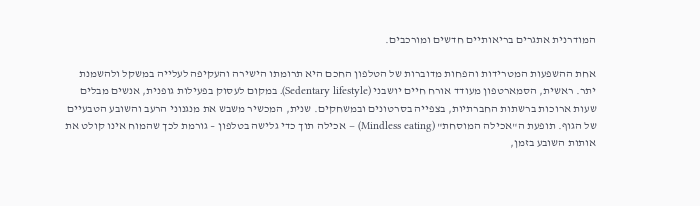המודרנית אתגרים בריאותיים חדשים ומורכבים.

אחת ההשפעות המטרידות והפחות מדוברות של הטלפון החכם היא תרומתו הישירה והעקיפה לעלייה במשקל ולהשמנת יתר. ראשית, הסמארטפון מעודד אורח חיים יושבני (Sedentary lifestyle). במקום לעסוק בפעילות גופנית, אנשים מבלים שעות ארוכות ברשתות החברתיות, בצפייה בסרטונים ובמשחקים. שנית, המכשיר משבש את מנגנוני הרעב והשובע הטבעיים של הגוף. תופעת ה"אכילה המוסחת" (Mindless eating) – אכילה תוך כדי גלישה בטלפון – גורמת לכך שהמוח אינו קולט את אותות השובע בזמן,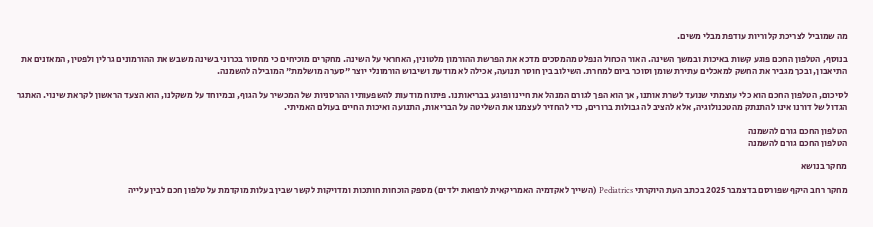מה שמוביל לצריכת קלוריות עודפת מבלי משים.

בנוסף, הטלפון החכם פוגע קשות באיכות ובמשך השינה. האור הכחול הנפלט מהמסכים מדכא את הפרשת ההורמון מלטונין, האחראי על השינה. מחקרים מוכיחים כי מחסור בכרוני בשינה משבש את ההורמונים גרלין ולפטין, המאזנים את התיאבון, ובכך מגביר את החשק למאכלים עתירת שומן וסוכר ביום למחרת. השילוב בין חוסר תנועה, אכילה לא מודעת ושיבוש הורמונלי יוצר "סערה מושלמת" המובילה להשמנה.

לסיכום, הטלפון החכם הוא כלי עוצמתי שנועד לשרת אותנו, אך הוא הפך לגורם המנהל את חיינו ופוגע בבריאותנו. פיתוח מודעות להשפעותיו ההרסניות של המכשיר על הגוף, ובמיוחד על משקלנו, הוא הצעד הראשון לקראת שינוי. האתגר הגדול של דורנו אינו להתנתק מהטכנולוגיה, אלא להציב לה גבולות ברורים, כדי להחזיר לעצמנו את השליטה על הבריאות, התנועה ואיכות החיים בעולם האמיתי.

הטלפון החכם גורם להשמנה
הטלפון החכם גורם להשמנה

מחקר בנושא

מחקר רחב היקף שפורסם בדצמבר 2025 בכתב העת היוקרתי Pediatrics (השייך לאקדמיה האמריקאית לרפואת ילדים) מספק הוכחות חותכות ומדויקות לקשר שבין בעלות מוקדמת על טלפון חכם לבין עלייה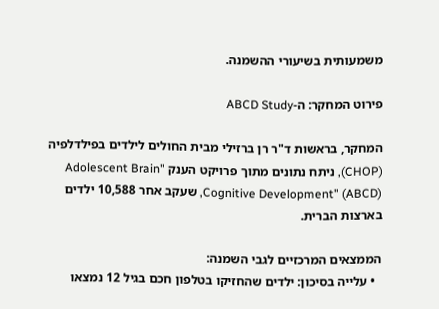משמעותית בשיעורי ההשמנה.

פירוט המחקר: ה-ABCD Study

המחקר, בראשות ד"ר רן ברזילי מבית החולים לילדים בפילדלפיה (CHOP), ניתח נתונים מתוך פרויקט הענק "Adolescent Brain Cognitive Development" (ABCD), שעקב אחר 10,588 ילדים בארצות הברית.

הממצאים המרכזיים לגבי השמנה:
  • עלייה בסיכון: ילדים שהחזיקו בטלפון חכם בגיל 12 נמצאו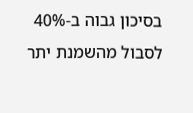בסיכון גבוה ב-40% לסבול מהשמנת יתר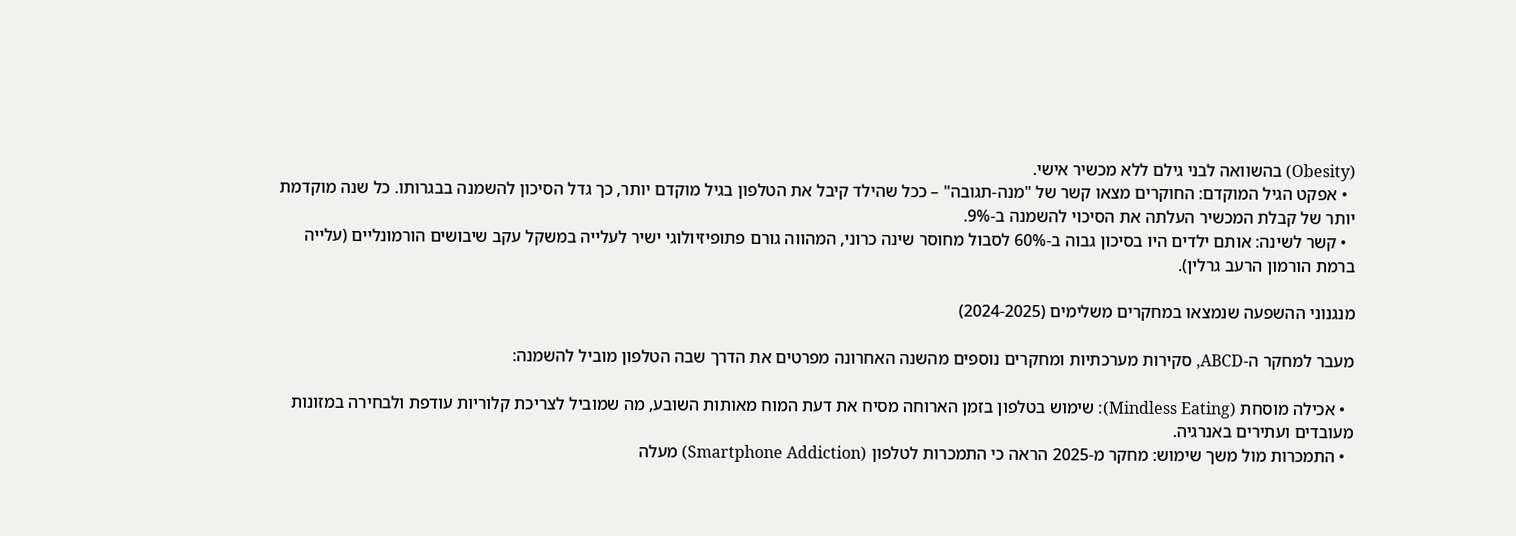(Obesity) בהשוואה לבני גילם ללא מכשיר אישי.
  • אפקט הגיל המוקדם: החוקרים מצאו קשר של "מנה-תגובה" – ככל שהילד קיבל את הטלפון בגיל מוקדם יותר, כך גדל הסיכון להשמנה בבגרותו. כל שנה מוקדמת יותר של קבלת המכשיר העלתה את הסיכוי להשמנה ב-9%.
  • קשר לשינה: אותם ילדים היו בסיכון גבוה ב-60% לסבול מחוסר שינה כרוני, המהווה גורם פתופיזיולוגי ישיר לעלייה במשקל עקב שיבושים הורמונליים (עלייה ברמת הורמון הרעב גרלין).

מנגנוני ההשפעה שנמצאו במחקרים משלימים (2024-2025)

מעבר למחקר ה-ABCD, סקירות מערכתיות ומחקרים נוספים מהשנה האחרונה מפרטים את הדרך שבה הטלפון מוביל להשמנה:

  • אכילה מוסחת (Mindless Eating): שימוש בטלפון בזמן הארוחה מסיח את דעת המוח מאותות השובע, מה שמוביל לצריכת קלוריות עודפת ולבחירה במזונות מעובדים ועתירים באנרגיה.
  • התמכרות מול משך שימוש: מחקר מ-2025 הראה כי התמכרות לטלפון (Smartphone Addiction) מעלה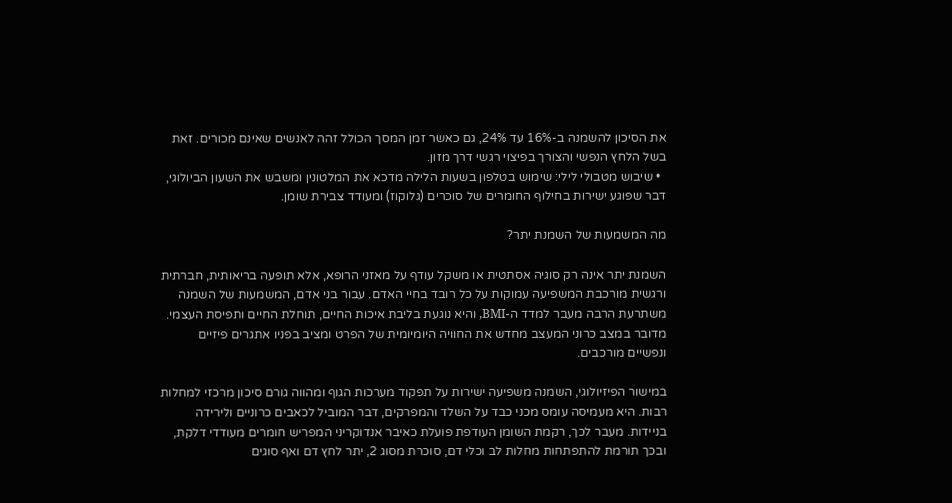את הסיכון להשמנה ב-16% עד 24%, גם כאשר זמן המסך הכולל זהה לאנשים שאינם מכורים. זאת בשל הלחץ הנפשי והצורך בפיצוי רגשי דרך מזון.
  • שיבוש מטבולי לילי: שימוש בטלפון בשעות הלילה מדכא את המלטונין ומשבש את השעון הביולוגי, דבר שפוגע ישירות בחילוף החומרים של סוכרים (גלוקוז) ומעודד צבירת שומן.

מה המשמעות של השמנת יתר?

השמנת יתר אינה רק סוגיה אסתטית או משקל עודף על מאזני הרופא, אלא תופעה בריאותית, חברתית ורגשית מורכבת המשפיעה עמוקות על כל רובד בחיי האדם. עבור בני אדם, המשמעות של השמנה משתרעת הרבה מעבר למדד ה-BMI, והיא נוגעת בליבת איכות החיים, תוחלת החיים ותפיסת העצמי. מדובר במצב כרוני המעצב מחדש את החוויה היומיומית של הפרט ומציב בפניו אתגרים פיזיים ונפשיים מורכבים.

במישור הפיזיולוגי, השמנה משפיעה ישירות על תפקוד מערכות הגוף ומהווה גורם סיכון מרכזי למחלות רבות. היא מעמיסה עומס מכני כבד על השלד והמפרקים, דבר המוביל לכאבים כרוניים ולירידה בניידות. מעבר לכך, רקמת השומן העודפת פועלת כאיבר אנדוקריני המפריש חומרים מעודדי דלקת, ובכך תורמת להתפתחות מחלות לב וכלי דם, סוכרת מסוג 2, יתר לחץ דם ואף סוגים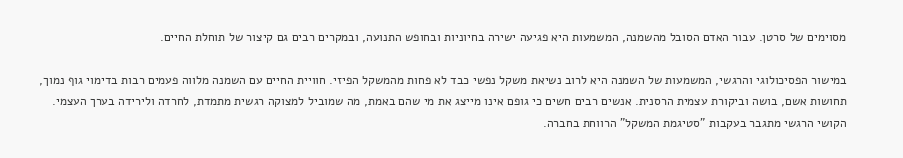מסוימים של סרטן. עבור האדם הסובל מהשמנה, המשמעות היא פגיעה ישירה בחיוניות ובחופש התנועה, ובמקרים רבים גם קיצור של תוחלת החיים.

במישור הפסיכולוגי והרגשי, המשמעות של השמנה היא לרוב נשיאת משקל נפשי כבד לא פחות מהמשקל הפיזי. חוויית החיים עם השמנה מלווה פעמים רבות בדימוי גוף נמוך, תחושות אשם, בושה וביקורת עצמית הרסנית. אנשים רבים חשים כי גופם אינו מייצג את מי שהם באמת, מה שמוביל למצוקה רגשית מתמדת, לחרדה ולירידה בערך העצמי. הקושי הרגשי מתגבר בעקבות "סטיגמת המשקל" הרווחת בחברה.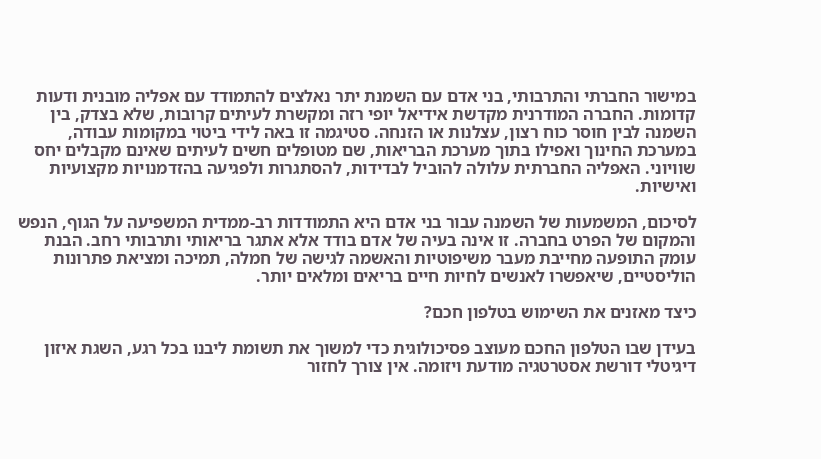במישור החברתי והתרבותי, בני אדם עם השמנת יתר נאלצים להתמודד עם אפליה מובנית ודעות קדומות. החברה המודרנית מקדשת אידיאל יופי רזה ומקשרת לעיתים קרובות, שלא בצדק, בין השמנה לבין חוסר כוח רצון, עצלנות או הזנחה. סטיגמה זו באה לידי ביטוי במקומות עבודה, במערכת החינוך ואפילו בתוך מערכת הבריאות, שם מטופלים חשים לעיתים שאינם מקבלים יחס שוויוני. האפליה החברתית עלולה להוביל לבדידות, להסתגרות ולפגיעה בהזדמנויות מקצועיות ואישיות.

לסיכום, המשמעות של השמנה עבור בני אדם היא התמודדות רב-ממדית המשפיעה על הגוף, הנפש והמקום של הפרט בחברה. זו אינה בעיה של אדם בודד אלא אתגר בריאותי ותרבותי רחב. הבנת עומק התופעה מחייבת מעבר משיפוטיות והאשמה לגישה של חמלה, תמיכה ומציאת פתרונות הוליסטיים, שיאפשרו לאנשים לחיות חיים בריאים ומלאים יותר.

כיצד מאזנים את השימוש בטלפון חכם?

בעידן שבו הטלפון החכם מעוצב פסיכולוגית כדי למשוך את תשומת ליבנו בכל רגע, השגת איזון דיגיטלי דורשת אסטרטגיה מודעת ויזומה. אין צורך לחזור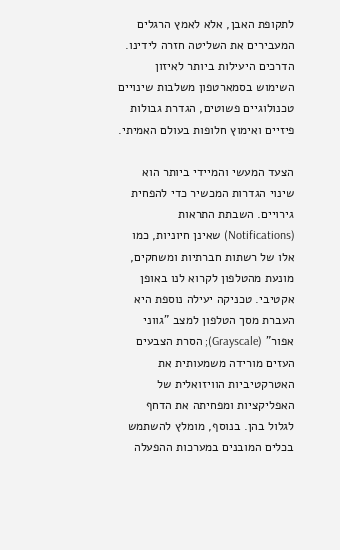לתקופת האבן, אלא לאמץ הרגלים המעבירים את השליטה חזרה לידינו. הדרכים היעילות ביותר לאיזון השימוש בסמארטפון משלבות שינויים טכנולוגיים פשוטים, הגדרת גבולות פיזיים ואימוץ חלופות בעולם האמיתי.

הצעד המעשי והמיידי ביותר הוא שינוי הגדרות המכשיר כדי להפחית גירויים. השבתת התראות (Notifications) שאינן חיוניות, כמו אלו של רשתות חברתיות ומשחקים, מונעת מהטלפון לקרוא לנו באופן אקטיבי. טכניקה יעילה נוספת היא העברת מסך הטלפון למצב "גווני אפור" (Grayscale); הסרת הצבעים העזים מורידה משמעותית את האטרקטיביות הוויזואלית של האפליקציות ומפחיתה את הדחף לגלול בהן. בנוסף, מומלץ להשתמש בכלים המובנים במערכות ההפעלה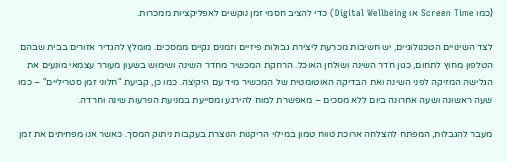(כמו Screen Time או Digital Wellbeing) כדי להציב חסמי זמן נוקשים לאפליקציות ממכרות.

לצד השינויים הטכנולוגיים, יש חשיבות מכרעת ליצירת גבולות פיזיים וזמנים נקיים ממסכים. מומלץ להגדיר אזורים בבית שבהם הטלפון מחוץ לתחום, כגון חדר השינה ושולחן האוכל. הרחקת המכשיר מחדר השינה ושימוש בשעון מעורר עצמאי מונעים את הגלישה המזיקה לפני השינה ואת הבדיקה האוטומטית של המכשיר מיד עם היקיצה. כמו כן, קביעת "חלוני זמן סטריליים" – כמו שעה ראשונה ושעה אחרונה ביום ללא מסכים – מאפשרת למוח להירגע ומסייעת במניעת הפרעות שינה וחרדה.

מעבר להגבלות, המפתח להצלחה ארוכת טווח טמון במילוי הריקנות הנוצרת בעקבות ניתוק המסך. כאשר אנו מפחיתים את זמן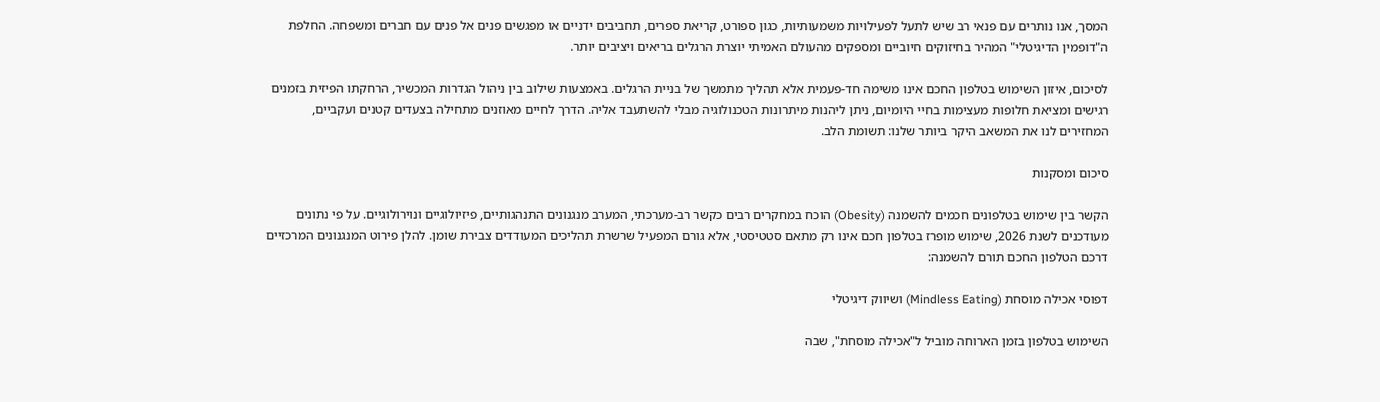המסך, אנו נותרים עם פנאי רב שיש לתעל לפעילויות משמעותיות, כגון ספורט, קריאת ספרים, תחביבים ידניים או מפגשים פנים אל פנים עם חברים ומשפחה. החלפת ה"דופמין הדיגיטלי" המהיר בחיזוקים חיוביים ומספקים מהעולם האמיתי יוצרת הרגלים בריאים ויציבים יותר.

לסיכום, איזון השימוש בטלפון החכם אינו משימה חד-פעמית אלא תהליך מתמשך של בניית הרגלים. באמצעות שילוב בין ניהול הגדרות המכשיר, הרחקתו הפיזית בזמנים רגישים ומציאת חלופות מעצימות בחיי היומיום, ניתן ליהנות מיתרונות הטכנולוגיה מבלי להשתעבד אליה. הדרך לחיים מאוזנים מתחילה בצעדים קטנים ועקביים, המחזירים לנו את המשאב היקר ביותר שלנו: תשומת הלב.

סיכום ומסקנות

הקשר בין שימוש בטלפונים חכמים להשמנה (Obesity) הוכח במחקרים רבים כקשר רב-מערכתי, המערב מנגנונים התנהגותיים, פיזיולוגיים ונוירולוגיים. על פי נתונים מעודכנים לשנת 2026, שימוש מופרז בטלפון חכם אינו רק מתאם סטטיסטי, אלא גורם המפעיל שרשרת תהליכים המעודדים צבירת שומן. להלן פירוט המנגנונים המרכזיים דרכם הטלפון החכם תורם להשמנה:

דפוסי אכילה מוסחת (Mindless Eating) ושיווק דיגיטלי

השימוש בטלפון בזמן הארוחה מוביל ל"אכילה מוסחת", שבה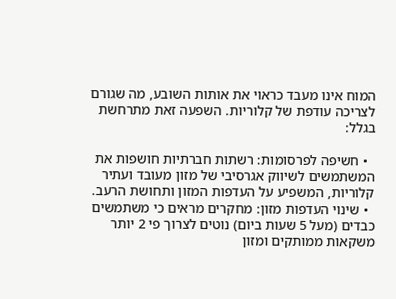המוח אינו מעבד כראוי את אותות השובע, מה שגורם לצריכה עודפת של קלוריות. השפעה זאת מתרחשת בגלל:

  • חשיפה לפרסומות: רשתות חברתיות חושפות את המשתמשים לשיווק אגרסיבי של מזון מעובד ועתיר קלוריות, המשפיע על העדפות המזון ותחושת הרעב.
  • שינוי העדפות מזון: מחקרים מראים כי משתמשים כבדים (מעל 5 שעות ביום) נוטים לצרוך פי 2 יותר משקאות ממותקים ומזון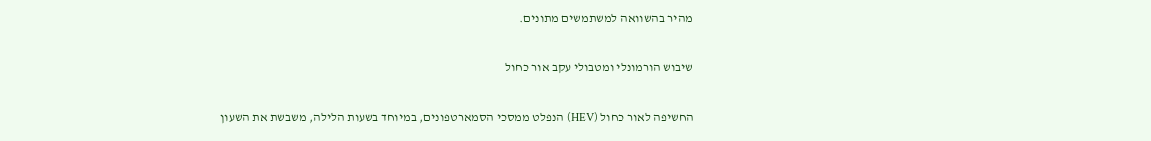מהיר בהשוואה למשתמשים מתונים.

שיבוש הורמונלי ומטבולי עקב אור כחול

החשיפה לאור כחול (HEV) הנפלט ממסכי הסמארטפונים, במיוחד בשעות הלילה, משבשת את השעון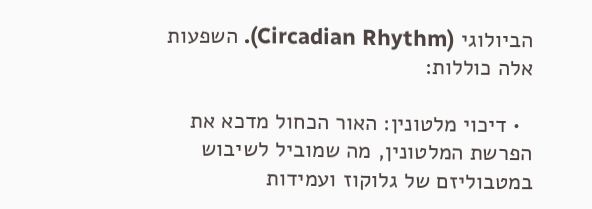הביולוגי (Circadian Rhythm). השפעות אלה כוללות:

  • דיכוי מלטונין: האור הכחול מדכא את הפרשת המלטונין, מה שמוביל לשיבוש במטבוליזם של גלוקוז ועמידות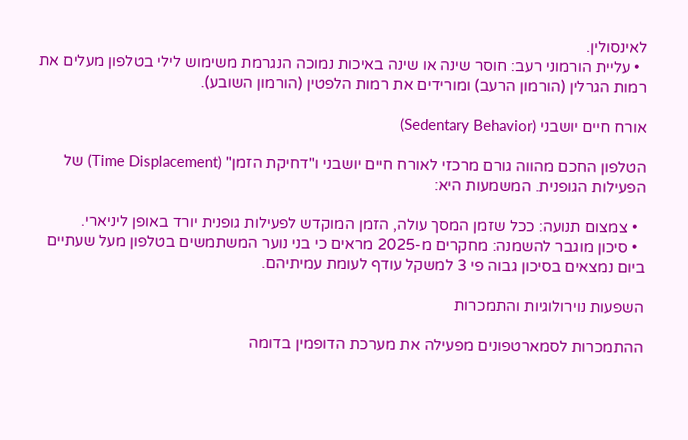לאינסולין.
  • עליית הורמוני רעב: חוסר שינה או שינה באיכות נמוכה הנגרמת משימוש לילי בטלפון מעלים את רמות הגרלין (הורמון הרעב) ומורידים את רמות הלפטין (הורמון השובע).

אורח חיים יושבני (Sedentary Behavior)

הטלפון החכם מהווה גורם מרכזי לאורח חיים יושבני ו"דחיקת הזמן" (Time Displacement) של הפעילות הגופנית. המשמעות היא:

  • צמצום תנועה: ככל שזמן המסך עולה, הזמן המוקדש לפעילות גופנית יורד באופן ליניארי.
  • סיכון מוגבר להשמנה: מחקרים מ-2025 מראים כי בני נוער המשתמשים בטלפון מעל שעתיים ביום נמצאים בסיכון גבוה פי 3 למשקל עודף לעומת עמיתיהם.

השפעות נוירולוגיות והתמכרות

ההתמכרות לסמארטפונים מפעילה את מערכת הדופמין בדומה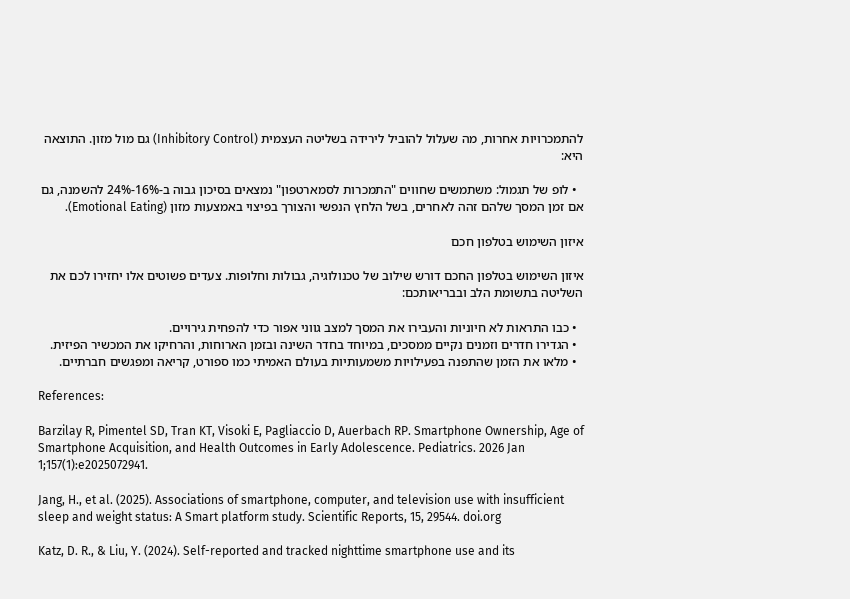להתמכרויות אחרות, מה שעלול להוביל לירידה בשליטה העצמית (Inhibitory Control) גם מול מזון. התוצאה היא:

  • לופ של תגמול: משתמשים שחווים "התמכרות לסמארטפון" נמצאים בסיכון גבוה ב-16%-24% להשמנה, גם אם זמן המסך שלהם זהה לאחרים, בשל הלחץ הנפשי והצורך בפיצוי באמצעות מזון (Emotional Eating).

איזון השימוש בטלפון חכם

איזון השימוש בטלפון החכם דורש שילוב של טכנולוגיה, גבולות וחלופות. צעדים פשוטים אלו יחזירו לכם את השליטה בתשומת הלב ובבריאותכם:

  • כבו התראות לא חיוניות והעבירו את המסך למצב גווני אפור כדי להפחית גירויים.
  • הגדירו חדרים וזמנים נקיים ממסכים, במיוחד בחדר השינה ובזמן הארוחות, והרחיקו את המכשיר הפיזית.
  • מלאו את הזמן שהתפנה בפעילויות משמעותיות בעולם האמיתי כמו ספורט, קריאה ומפגשים חברתיים.

References:

Barzilay R, Pimentel SD, Tran KT, Visoki E, Pagliaccio D, Auerbach RP. Smartphone Ownership, Age of Smartphone Acquisition, and Health Outcomes in Early Adolescence. Pediatrics. 2026 Jan 1;157(1):e2025072941.

Jang, H., et al. (2025). Associations of smartphone, computer, and television use with insufficient sleep and weight status: A Smart platform study. Scientific Reports, 15, 29544. doi.org

Katz, D. R., & Liu, Y. (2024). Self-reported and tracked nighttime smartphone use and its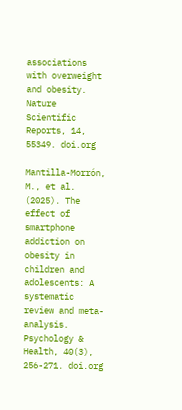associations with overweight and obesity. Nature Scientific Reports, 14, 55349. doi.org

Mantilla-Morrón, M., et al. (2025). The effect of smartphone addiction on obesity in children and adolescents: A systematic review and meta-analysis. Psychology & Health, 40(3), 256-271. doi.org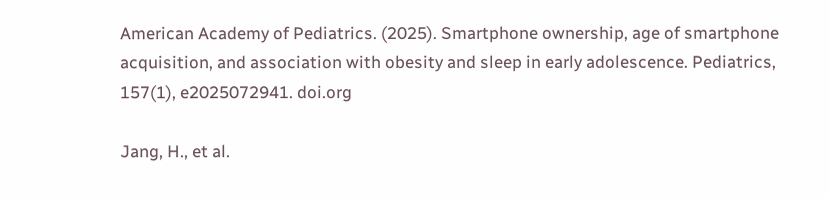American Academy of Pediatrics. (2025). Smartphone ownership, age of smartphone acquisition, and association with obesity and sleep in early adolescence. Pediatrics, 157(1), e2025072941. doi.org

Jang, H., et al.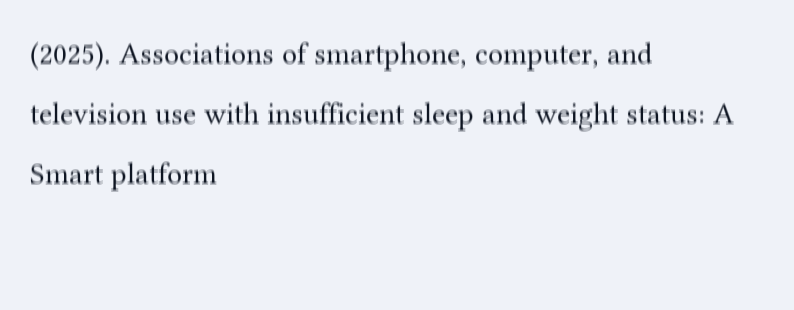(2025). Associations of smartphone, computer, and television use with insufficient sleep and weight status: A Smart platform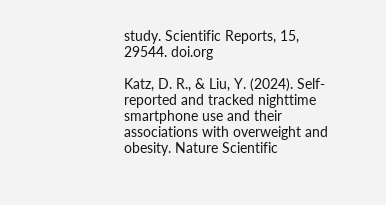study. Scientific Reports, 15, 29544. doi.org

Katz, D. R., & Liu, Y. (2024). Self-reported and tracked nighttime smartphone use and their associations with overweight and obesity. Nature Scientific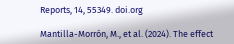Reports, 14, 55349. doi.org

Mantilla-Morrón, M., et al. (2024). The effect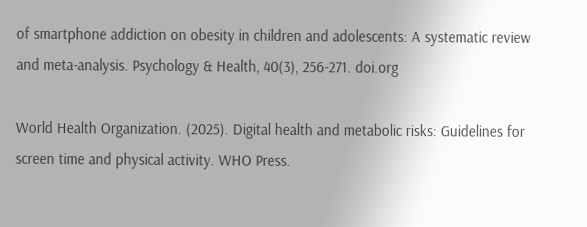of smartphone addiction on obesity in children and adolescents: A systematic review and meta-analysis. Psychology & Health, 40(3), 256-271. doi.org

World Health Organization. (2025). Digital health and metabolic risks: Guidelines for screen time and physical activity. WHO Press.